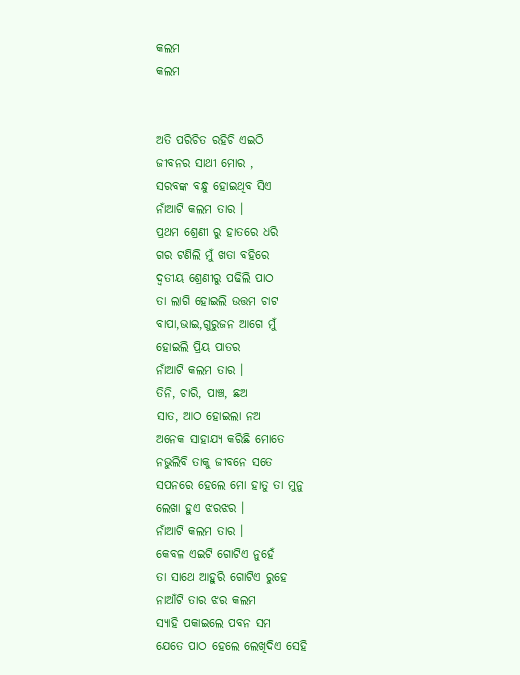କଲମ
କଲମ


ଅତି ପରିଚିତ ରହିଚି ଏଇଠି
ଜୀବନର ସାଥୀ ମୋର ,
ସରବଙ୍କ ବନ୍ଧୁ ହୋଇଥିବ ସିଏ
ନାଁଆଟି କଲମ ତାର ।
ପ୍ରଥମ ଶ୍ରେଣୀ ରୁ ହାତରେ ଧରି
ଗର ଟଣିଲି ମୁଁ ଖତା ବହିରେ
ଦ୍ୱତୀୟ ଶ୍ରେଣୀରୁ ପଢିଲି ପାଠ
ତା ଲାଗି ହୋଇଲି ଉତ୍ତମ ଚାଟ
ବାପା,ଭାଇ,ଗୁରୁଜନ ଆଗେ ମୁଁ
ହୋଇଲି ପ୍ରିୟ ପାତର
ନାଁଆଟି କଲମ ତାର ।
ତିନି, ଚାରି, ପାଞ୍ଚ, ଛଅ
ସାତ, ଆଠ ହୋଇଲା ନଅ
ଅନେକ ସାହାଯ୍ୟ କରିଛି ମୋତେ
ନଭୁଲିବି ତାକୁ ଜୀବନେ ସତେ
ସପନରେ ହେଲେ ମୋ ହାତୁ ତା ମୁନୁ
ଲେଖା ହୁଏ ଝରଝର ।
ନାଁଆଟି କଲମ ତାର ।
କେବଳ ଏଇଟି ଗୋଟିଏ ନୁହେଁ
ତା ସାଥେ ଆହୁରି ଗୋଟିଏ ରୁହେ
ନାଆଁଟି ତାର ଝର କଲମ
ସ୍ୟାହି ପକାଇଲେ ପବନ ସମ
ଯେତେ ପାଠ ହେଲେ ଲେଖିଦିଏ ସେହି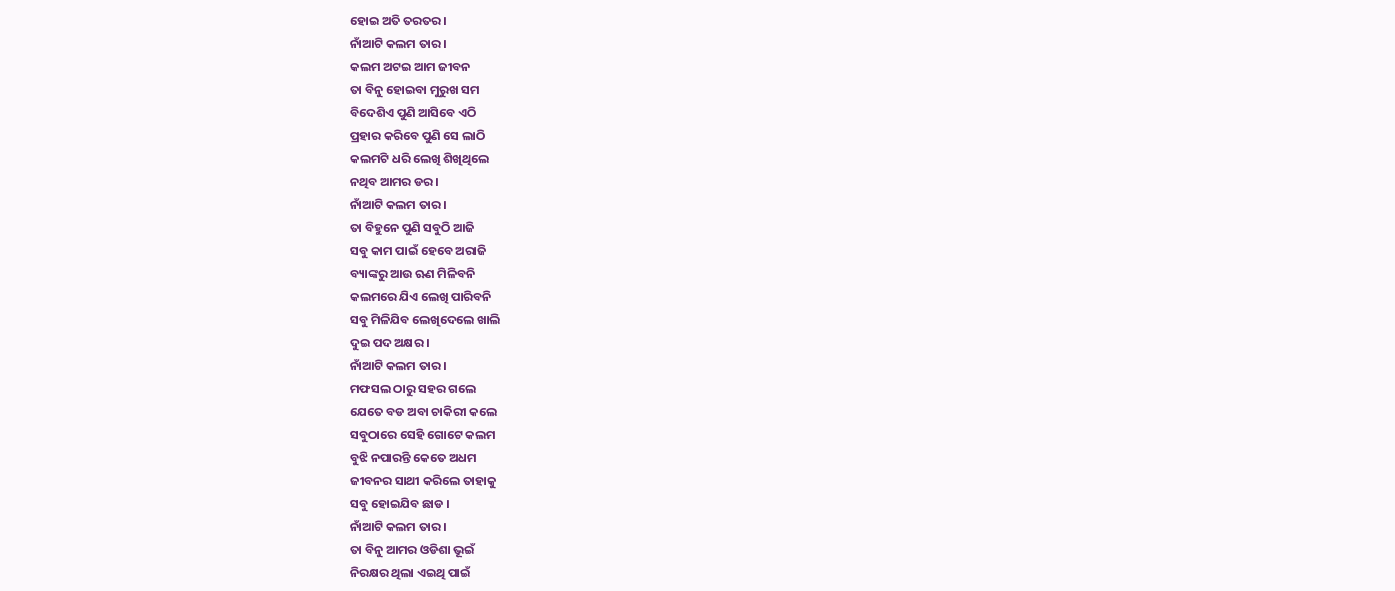ହୋଇ ଅତି ତରତର ।
ନାଁଆଟି କଲମ ତାର ।
କଲମ ଅଟଇ ଆମ ଜୀବନ
ତା ବିନୁ ହୋଇବା ମୁରୁଖ ସମ
ବିଦେଶିଏ ପୁଣି ଆସିବେ ଏଠି
ପ୍ରହାର କରିବେ ପୁଣି ସେ ଲାଠି
କଲମଟି ଧରି ଲେଖି ଶିଖିଥିଲେ
ନଥିବ ଆମର ଡର ।
ନାଁଆଟି କଲମ ତାର ।
ତା ବିହୁନେ ପୁଣି ସବୁଠି ଆଜି
ସବୁ କାମ ପାଇଁ ହେବେ ଅରାଜି
ବ୍ୟାଙ୍କରୁ ଆଉ ଋଣ ମିଳିବନି
କଲମରେ ଯିଏ ଲେଖି ପାରିବନି
ସବୁ ମିଳିଯିବ ଲେଖିଦେଲେ ଖାଲି
ଦୁଇ ପଦ ଅକ୍ଷର ।
ନାଁଆଟି କଲମ ତାର ।
ମଫସଲ ଠାରୁ ସହର ଗଲେ
ଯେତେ ବଡ ଅବା ଚାକିରୀ କଲେ
ସବୁଠାରେ ସେହି ଗୋଟେ କଲମ
ବୁଝି ନପାରନ୍ତି କେତେ ଅଧମ
ଜୀବନର ସାଥୀ କରିଲେ ତାହାକୁ
ସବୁ ହୋଇଯିବ ଛାଡ ।
ନାଁଆଟି କଲମ ତାର ।
ତା ବିନୁ ଆମର ଓଡିଶା ଭୂଇଁ
ନିରକ୍ଷର ଥିଲା ଏଇଥି ପାଇଁ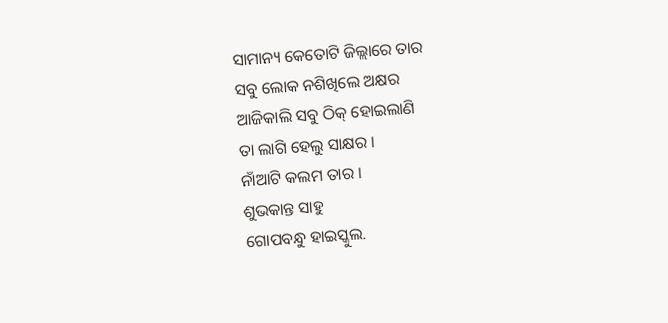ସାମାନ୍ୟ କେତୋଟି ଜିଲ୍ଲାରେ ତାର
ସବୁ ଲୋକ ନଶିଖିଲେ ଅକ୍ଷର
ଆଜିକାଲି ସବୁ ଠିକ୍ ହୋଇଲାଣି
ତା ଲାଗି ହେଲୁ ସାକ୍ଷର ।
ନାଁଆଟି କଲମ ତାର ।
ଶୁଭକାନ୍ତ ସାହୁ
ଗୋପବନ୍ଧୁ ହାଇସ୍କୁଲ.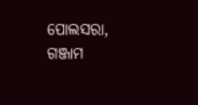ପୋଲସରା, ଗଞ୍ଜାମ